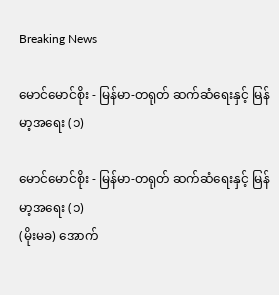Breaking News

မောင်မောင်စိုး - မြန်မာ-တရုတ် ဆက်ဆံရေးနှင့် မြန်မာ့အရေး (၁)

မောင်မောင်စိုး - မြန်မာ-တရုတ် ဆက်ဆံရေးနှင့် မြန်မာ့အရေး (၁)
(မိုးမခ) အောက်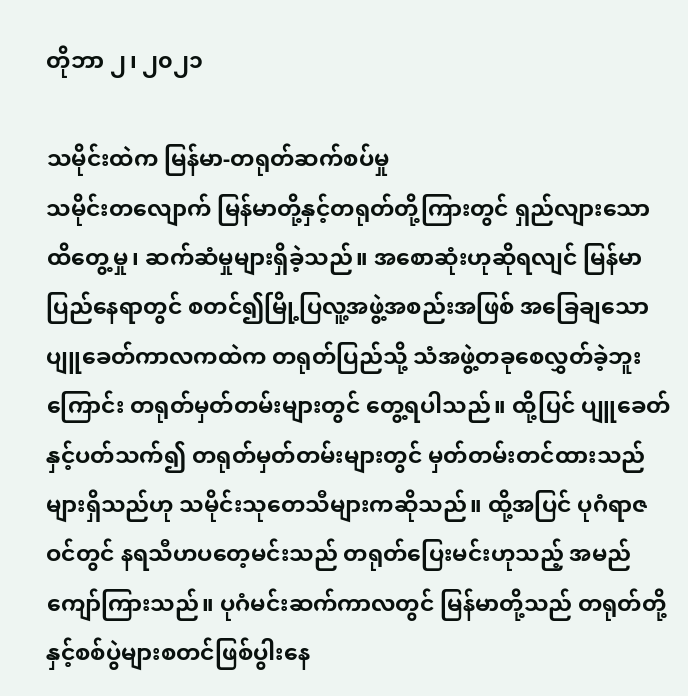တိုဘာ ၂၊ ၂၀၂၁

သမိုင်းထဲက မြန်မာ-တရုတ်ဆက်စပ်မှု
သမိုင်းတလျောက် မြန်မာတို့နှင့်တရုတ်တို့ကြားတွင် ရှည်လျားသော ထိတွေ့မှု၊ ဆက်ဆံမှုများရှိခဲ့သည်။ အစောဆုံးဟုဆိုရလျင် မြန်မာပြည်နေရာတွင် စတင်၍မြို့ပြလူ့အဖွဲ့အစည်းအဖြစ် အခြေချသော ပျူခေတ်ကာလကထဲက တရုတ်ပြည်သို့ သံအဖွဲ့တခုစေလွှတ်ခဲ့ဘူးကြောင်း တရုတ်မှတ်တမ်းများတွင် တွေ့ရပါသည်။ ထို့ပြင် ပျူခေတ်နှင့်ပတ်သက်၍ တရုတ်မှတ်တမ်းများတွင် မှတ်တမ်းတင်ထားသည်များရှိသည်ဟု သမိုင်းသုတေသီများကဆိုသည်။ ထို့အပြင် ပုဂံရာဇဝင်တွင် နရသီဟပတေ့မင်းသည် တရုတ်ပြေးမင်းဟုသည့် အမည်ကျော်ကြားသည်။ ပုဂံမင်းဆက်ကာလတွင် မြန်မာတို့သည် တရုတ်တို့နှင့်စစ်ပွဲများစတင်ဖြစ်ပွါးနေ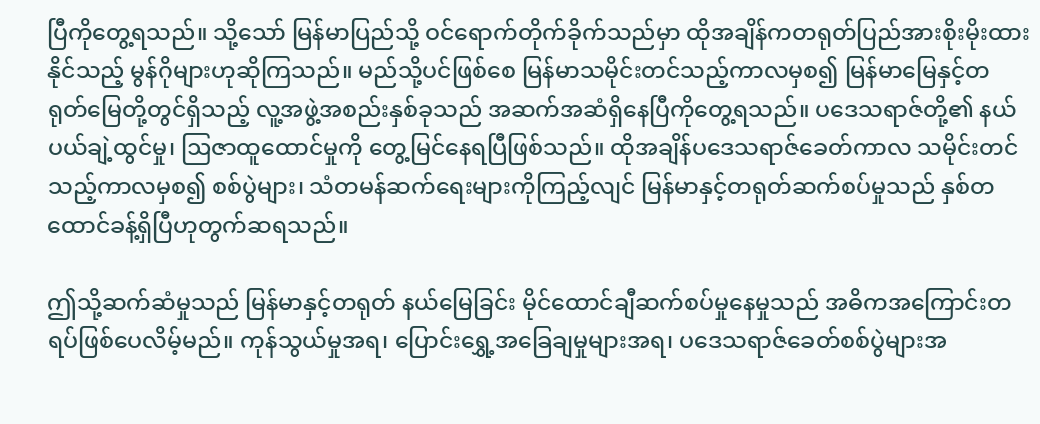ပြီကိုတွေ့ရသည်။ သို့သော် မြန်မာပြည်သို့ ဝင်ရောက်တိုက်ခိုက်သည်မှာ ထိုအချိန်ကတရုတ်ပြည်အားစိုးမိုးထားနိုင်သည့် မွန်ဂိုများဟုဆိုကြသည်။ မည်သို့ပင်ဖြစ်စေ မြန်မာသမိုင်းတင်သည့်ကာလမှစ၍ မြန်မာမြေနှင့်တရုတ်‌မြေတို့တွင်ရှိသည့် လူ့အဖွဲ့အစည်းနှစ်ခုသည် အဆက်အဆံရှိနေပြီကိုတွေ့ရသည်။ ပဒေသရာဇ်တို့၏ နယ်ပယ်ချဲ့ထွင်မှု၊ ဩဇာထူထောင်မှုကို တွေ့မြင်နေရပြီဖြစ်သည်။ ထိုအချိန်ပဒေသရာဇ်ခေတ်ကာလ သမိုင်းတင်သည့်ကာလမှစ၍ စစ်ပွဲများ၊ သံတမန်ဆက်ရေးများကိုကြည့်လျင် မြန်မာနှင့်တရုတ်ဆက်စပ်မှုသည် နှစ်တထောင်ခန့်ရှိပြီဟုတွက်ဆရသည်။

ဤသို့ဆက်ဆံမှုသည် မြန်မာနှင့်တရုတ် နယ်မြေခြင်း မိုင်ထောင်ချီဆက်စပ်မှုနေမှုသည် အဓိကအကြောင်းတရပ်ဖြစ်ပေလိမ့်မည်။ ကုန်သွယ်မှုအရ၊ ပြောင်းရွှေ့အခြေချမှုများအရ၊ ပဒေသရာဇ်ခေတ်စစ်ပွဲများအ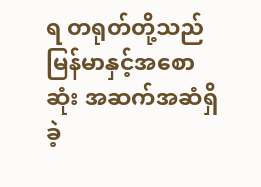ရ တရုတ်တို့သည် မြန်မာနှင့်အစောဆုံး အဆက်အဆံရှိခဲ့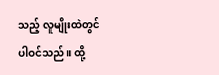သည့် လူမျိုးထဲတွင်ပါဝင်သည်။ ထို့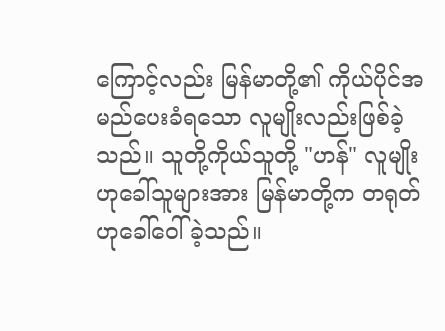ကြောင့်လည်း မြန်မာတို့၏ ကိုယ်ပိုင်အမည်ပေးခံရသော လူမျိုးလည်းဖြစ်ခဲ့သည်။ သူတို့ကိုယ်သူတို့ "ဟန်" လူမျိုးဟုခေါ်သူများအား မြန်မာတို့က တရုတ်ဟုခေါ်ဝေါ်ခဲ့သည်။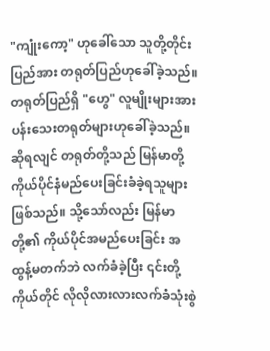"ကျုံးကော့" ဟုခေါ်သော သူတို့တိုင်းပြည်အား တရုတ်ပြည်ဟုခေါ်ခဲ့သည်။ တရုတ်ပြည်ရှိ "ဟွေ" လူမျိုးများအား ပန်းသေးတရုတ်များဟုခေါ်ခဲ့သည်။ ဆိုရလျင် တရုတ်တို့သည် မြန်မာတို့ကိုယ်ပိုင်နံမည်ပေးခြင်းခံခဲ့ရသူများဖြစ်သည်။ သို့သော်လည်း မြန်မာတို့၏ ကိုယ်ပိုင်အမည်ပေးခြင်း အထွန့်မတက်ဘဲ လက်ခံခဲ့ပြီး ၎င်းတို့ကိုယ်တိုင် လိုလိုလားလားလက်ခံသုံးစွဲ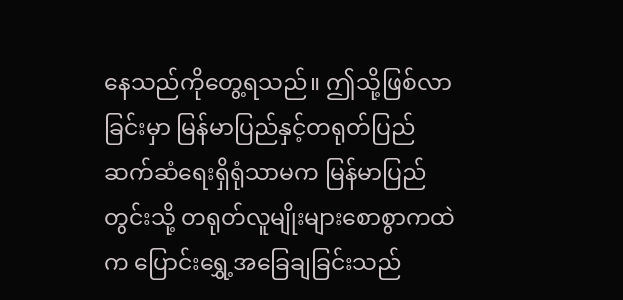နေသည်ကိုတွေ့ရသည်။ ဤသို့ဖြစ်လာခြင်းမှာ မြန်မာပြည်နှင့်တရုတ်ပြည် ဆက်ဆံရေးရှိရုံသာမက မြန်မာပြည်တွင်းသို့ တရုတ်လူမျိုးများစောစွာကထဲက ပြောင်းရွှေ့အခြေချခြင်းသည်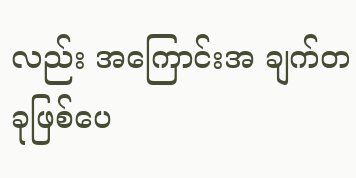လည်း အကြောင်းအ ချက်တခုဖြစ်ပေ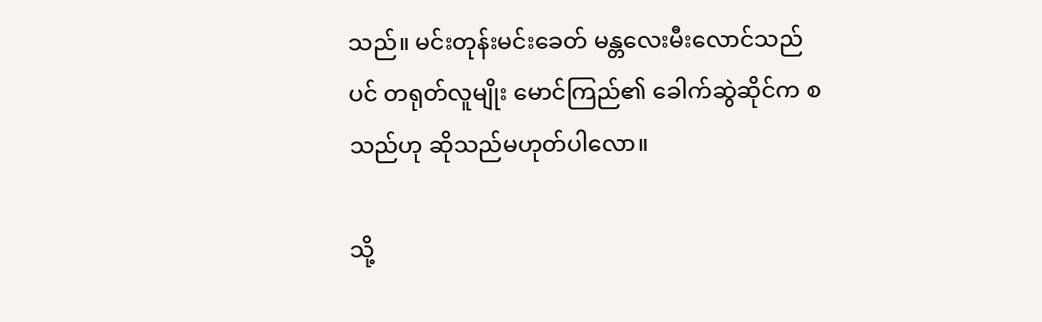သည်။ မင်းတုန်းမင်းခေတ် မန္တလေးမီးလောင်သည်ပင် တရုတ်လူမျိုး မောင်ကြည်၏ ခေါက်ဆွဲဆိုင်က စသည်ဟု ဆိုသည်မဟုတ်ပါလော။

သို့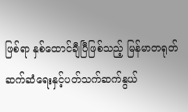ဖြစ်ရာ နှစ်ထောင်ချီပြီဖြစ်သည့် မြန်မာတရုတ်ဆက်ဆံရေးနှင့်ပတ်သက်ဆက်နွယ်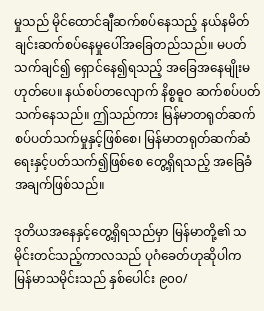မှုသည် မိုင်ထောင်ချီဆက်စပ်နေသည့် နယ်နမိတ်ချင်းဆက်စပ်နေမှုပေါ်အခြေတည်သည်။ မပတ်သက်ချင်၍ ရှောင်နေ၍ရသည့် အခြေအနေမျိုးမဟုတ်ပေ။ နယ်စပ်တလျောက် နိစ္စဓူဝ ဆက်စပ်ပတ်သက်နေသည်။ ဤသည်ကား မြန်မာတရုတ်ဆက်စပ်ပတ်သက်မှုနှင့်ဖြစ်စေ၊ မြန်မာတရုတ်ဆက်ဆံရေးနှင့်ပတ်သက်၍ဖြစ်စေ တွေ့ရှိရသည့် အခြေခံအချက်ဖြစ်သည်။

ဒုတိယအနေနှင့်တွေ့ရှိရသည်မှာ မြန်မာတို့၏ သမိုင်းတင်သည့်ကာလသည် ပုဂံခေတ်ဟုဆိုပါက မြန်မာသမိုင်းသည် နှစ်ပေါင်း ၉၀၀/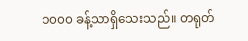၁၀၀၀ ခန့်သာရှိသေးသည်။ တရုတ်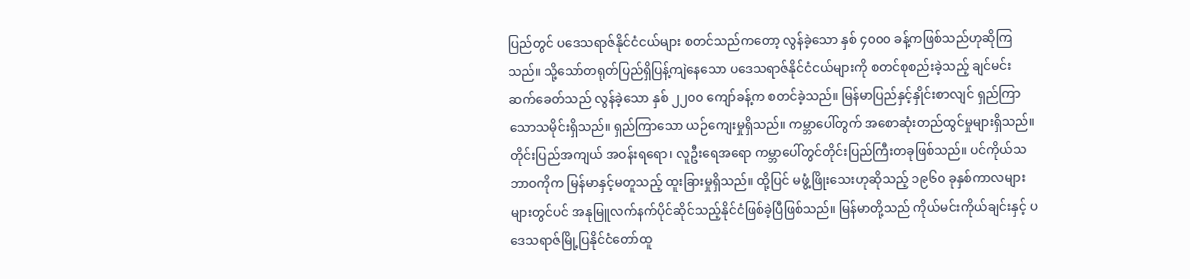ပြည်တွင် ပဒေသရာဇ်နိုင်ငံငယ်များ စတင်သည်ကတော့ လွန်ခဲ့သော နှစ် ၄၀၀၀ ခန့်ကဖြစ်သည်ဟုဆိုကြသည်။ သို့သော်တရုတ်ပြည်ရှိပြန့်ကျဲနေသော ပဒေသရာဇ်နိုင်ငံငယ်များကို စတင်စုစည်းခဲ့သည့် ချင်မင်းဆက်‌ခေတ်သည် လွန်ခဲ့သော နှစ် ၂၂၀၀ ကျော်ခန့်က စတင်ခဲ့သည်။ မြန်မာပြည်နှင့်နှိုင်းစာလျင် ရှည်ကြာသောသမိုင်းရှိသည်။ ရှည်ကြာသော ယဉ်ကျေးမှုရှိသည်။ ကမ္ဘာပေါ်တွက် အစောဆုံးတည်ထွင်မှုများရှိသည်။ တိုင်းပြည်အကျယ် အဝန်းရရော၊ လူဦးရေအရော ကမ္ဘာပေါ်တွင်တိုင်းပြည်ကြီးတခုဖြစ်သည်။ ပင်ကိုယ်သဘာဝကိုက မြန်မာနှင့်မတူသည့် ထူးခြားမှုရှိသည်။ ထို့ပြင် မဖွံ့ဖြိုးသေးဟုဆိုသည့် ၁၉၆၀ ခုနှစ်ကာလများများတွင်ပင် အနုမြူလက်နက်ပိုင်ဆိုင်သည့်နိုင်ငံဖြစ်ခဲ့ပြီဖြစ်သည်။ မြန်မာတို့သည် ကိုယ်မင်းကိုယ်ချင်းနှင့် ပဒေသရာဇ်မြို့ပြနိုင်ငံတော်ထူ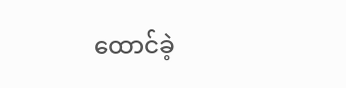ထောင်ခဲ့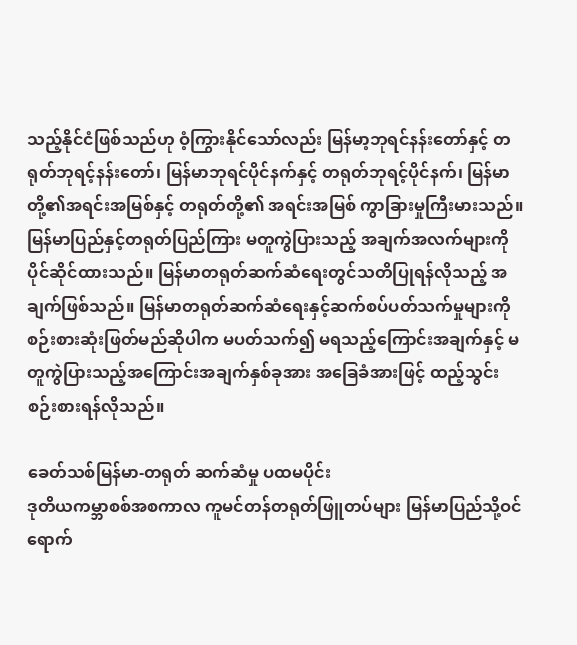သည့်နိုင်ငံဖြစ်သည်ဟု ဝံ့ကြွားနိုင်သော်လည်း မြန်မာ့ဘုရင်နန်းတော်နှင့် တရုတ်ဘုရင့်နန်းတော်၊ မြန်မာဘုရင်ပိုင်နက်နှင့် တရုတ်ဘုရင့်ပိုင်နက်၊ မြန်မာတို့၏အရင်းအမြစ်နှင့် တရုတ်တို့၏ အရင်းအမြစ် ကွာခြားမှုကြီးမားသည်။မြန်မာပြည်နှင့်တရုတ်ပြည်ကြား မတူကွဲပြားသည့် အချက်အလက်များကို ပိုင်ဆိုင်ထားသည်။ မြန်မာတရုတ်ဆက်ဆံရေးတွင်သတိပြုရန်လိုသည့် အချက်ဖြစ်သည်။ မြန်မာတရုတ်ဆက်ဆံရေးနှင့်ဆက်စပ်ပတ်သက်မှုများကို စဉ်းစားဆုံးဖြတ်မည်ဆိုပါက မပတ်သက်၍ မရသည့်ကြောင်းအချက်နှင့် မတူကွဲပြားသည့်အကြောင်းအချက်နှစ်ခုအား အခြေခံအားဖြင့် ထည့်သွင်းစဉ်းစားရန်လိုသည်။

ခေတ်သစ်မြန်မာ-တရုတ် ဆက်ဆံမှု ပထမပိုင်း
ဒုတိယကမ္ဘာစစ်အစကာလ ကူမင်တန်တရုတ်ဖြူတပ်များ မြန်မာပြည်သို့ဝင်ရောက်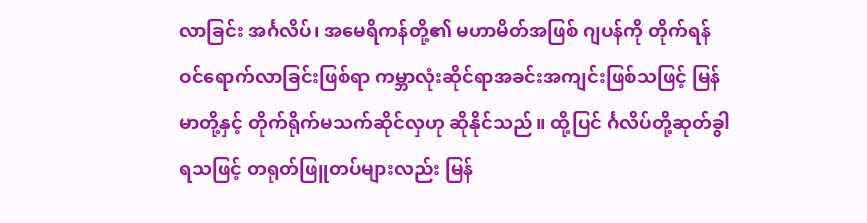လာခြင်း အင်္ဂလိပ်၊ အမေရိကန်တို့၏ မဟာမိတ်အဖြစ် ဂျပန်ကို တိုက်ရန်ဝင်ရောက်လာခြင်းဖြစ်ရာ ကမ္ဘာလုံးဆိုင်ရာအခင်းအကျင်းဖြစ်သဖြင့် မြန်မာတို့နှင့် တိုက်ရိုက်မသက်ဆိုင်လှဟု ဆိုနိုင်သည်။ ထို့ပြင် င်္ဂလိပ်တို့ဆုတ်ခွါရသဖြင့် တရုတ်ဖြူတပ်များလည်း မြန်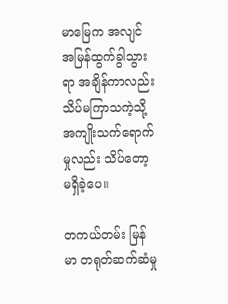မာမြေက အလျင်အမြန်ထွက်ခွါသွားရာ အချိန်ကာလည်းသိပ်မကြာသကဲ့သို့ အကျိုးသက်ရောက်မှုလည်း သိပ်တော့မရှိခဲ့ပေ။

တကယ်တမ်း မြန်မာ တရုတ်ဆက်ဆံမှု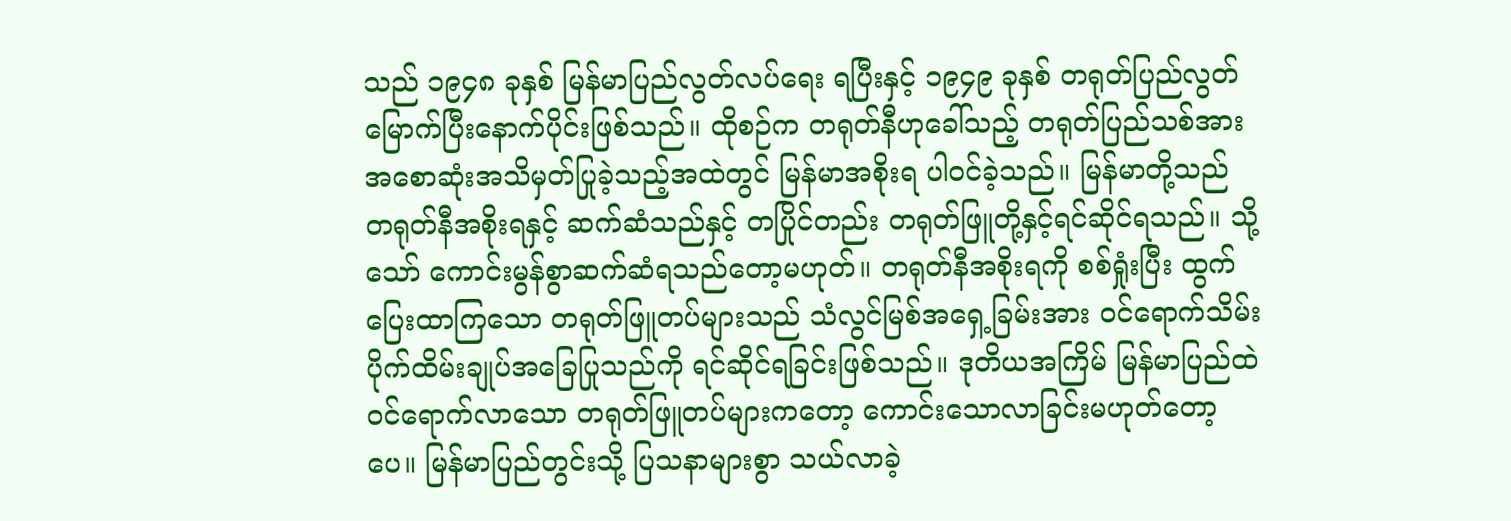သည် ၁၉၄၈ ခုနှစ် မြန်မာပြည်လွတ်လပ်ရေး ရပြီးနှင့် ၁၉၄၉ ခုနှစ် တရုတ်ပြည်လွတ်မြောက်ပြီးနောက်ပိုင်းဖြစ်သည်။ ထိုစဉ်က တရုတ်နီဟုခေါ်သည့် တရုတ်ပြည်သစ်အား အစောဆုံးအသိမှတ်ပြုခဲ့သည့်အထဲတွင် မြန်မာအစိုးရ ပါဝင်ခဲ့သည်။ မြန်မာတို့သည် တရုတ်နီအစိုးရနှင့် ဆက်ဆံသည်နှင့် တပြိုင်တည်း တရုတ်ဖြူတို့နှင့်ရင်ဆိုင်ရသည်။ သို့သော် ကောင်းမွန်စွာဆက်ဆံရသည်တော့မဟုတ်။ တရုတ်နီအစိုးရကို စစ်ရှုံးပြီး ထွက်ပြေးထာကြသော တရုတ်ဖြူတပ်များသည် သံလွင်မြစ်အရှေ့ခြမ်းအား ဝင်ရောက်သိမ်းပိုက်ထိမ်းချုပ်အခြေပြုသည်ကို ရင်ဆိုင်ရခြင်းဖြစ်သည်။ ဒုတိယအကြိမ် မြန်မာပြည်ထဲဝင်ရောက်လာသော တရုတ်ဖြူတပ်များကတော့ ကောင်းသောလာခြင်းမဟုတ်တော့ပေ။ မြန်မာပြည်တွင်းသို့ ပြသနာများစွာ သယ်လာခဲ့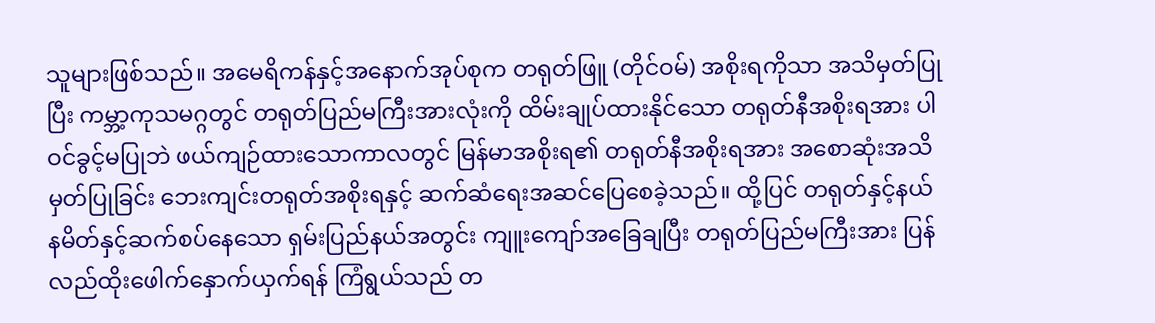သူများဖြစ်သည်။ အမေရိကန်နှင့်အနောက်အုပ်စုက တရုတ်ဖြူ (တိုင်ဝမ်) အစိုးရကိုသာ အသိမှတ်ပြုပြီး ကမ္ဘာ့ကုသမဂ္ဂတွင် တရုတ်ပြည်မကြီးအားလုံးကို ထိမ်းချုပ်ထားနိုင်သော တရုတ်နီအစိုးရအား ပါဝင်ခွင့်မပြုဘဲ ဖယ်ကျဉ်ထားသောကာလတွင် မြန်မာအစိုးရ၏ တရုတ်နီအစိုးရအား အစောဆုံးအသိမှတ်ပြုခြင်း ဘေးကျင်းတရုတ်အစိုးရနှင့် ဆက်ဆံရေးအဆင်ပြေစေခဲ့သည်။ ထို့ပြင် တရုတ်နှင့်နယ်နမိတ်နှင့်ဆက်စပ်နေသော ရှမ်းပြည်နယ်အတွင်း ကျူးကျော်အခြေချပြီး တရုတ်ပြည်မကြီးအား ပြန်လည်ထိုးဖေါက်နှောက်ယှက်ရန် ကြံရွယ်သည် တ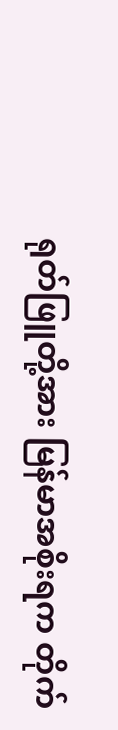ရုတ်ဖြူတို့အား မြန်မာအစိုးရက တိုက်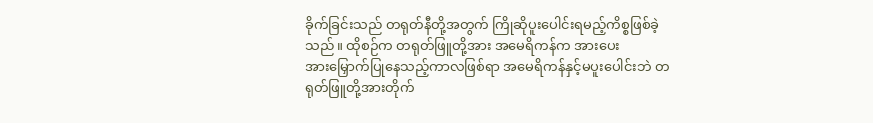ခိုက်ခြင်းသည် တရုတ်နီတို့အတွက် ကြိုဆိုပူးပေါင်းရမည့်ကိစ္စဖြစ်ခဲ့သည်။ ထိုစဉ်က တရုတ်ဖြူတို့အား အမေရိကန်က အားပေးအား‌မြှောက်ပြုနေသည့်ကာလဖြစ်ရာ အမေရိကန်နှင့်မပူးပေါင်းဘဲ တရုတ်ဖြူတို့အားတိုက်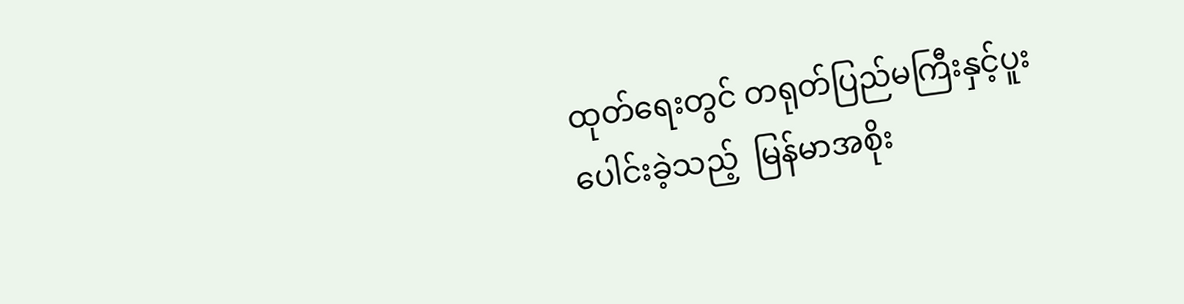ထုတ်ရေးတွင် တရုတ်ပြည်မကြီးနှင့်ပူးပေါင်းခဲ့သည့်  မြန်မာအစိုး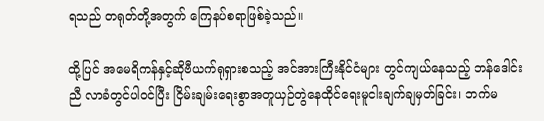ရသည် တရုတ်တို့အတွက် ကြေနပ်စရာဖြစ်ခဲ့သည်။

ထို့ပြင် အမေရိကန်နှင့်ဆိုဗီယက်ရုရှားစသည့် အင်အားကြီးနိုင်ငံများ တွင်ကျယ်နေသည့် ဘန်ဒေါင်း ညီ လာခံတွင်ပါဝင်ပြီး ငြိမ်းချမ်းရေးစွာအတူယှဉ်တွဲနေထိုင်ရေးမူငါးချက်ချမှတ်ခြင်း၊ ဘက်မ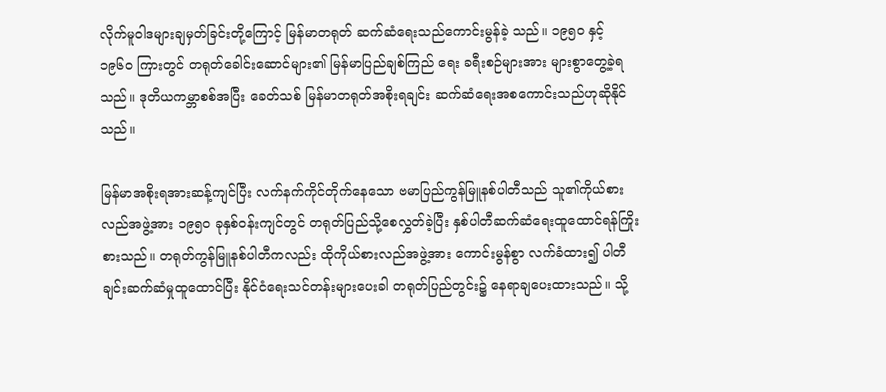လိုက်မူဝါဒများချမှတ်ခြင်းတို့ကြောင့် မြန်မာတရုတ် ဆက်ဆံရေးသည်ကောင်းမွန်ခဲ့ သည်။ ၁၉၅၀ နှင့် ၁၉၆၀ ကြားတွင် တရုတ်ခေါင်းဆောင်များ၏ မြန်မာပြည်ချစ်ကြည် ရေး ခရီးစဉ်များအား များစွာတွေ့ခဲ့ရသည်။ ဒုတိယကမ္ဘာစစ်အပြီး ခေတ်သစ် မြန်မာတရုတ်အစိုးရချင်း ဆက်ဆံရေးအစကောင်းသည်ဟုဆိုနိုင်သည်။

မြန်မာအစိုးရအားဆန့်ကျင်ပြီး လက်နက်ကိုင်တိုက်နေသော ဗမာပြည်ကွန်မြူနစ်ပါတီသည် သူ၏ကိုယ်စားလည်အဖွဲ့အား ၁၉၅၀ ခုနှစ်ဝန်းကျင်တွင် တရုတ်ပြည်သို့စေလွှတ်ခဲ့ပြီး နှစ်ပါတီဆက်ဆံရေးထူထောင်ရန်ကြိုးစားသည်။ တရုတ်ကွန်မြူနစ်ပါတီကလည်း ထိုကိုယ်စားလည်အဖွဲ့အား ကောင်းမွန်စွာ လက်ခံထား၍ ပါတီချင်းဆက်ဆံမှုထူထောင်ပြီး နိုင်ငံရေးသင်တန်းများပေးခါ တရုတ်ပြည်တွင်း၌ နေရာချပေးထားသည်။ သို့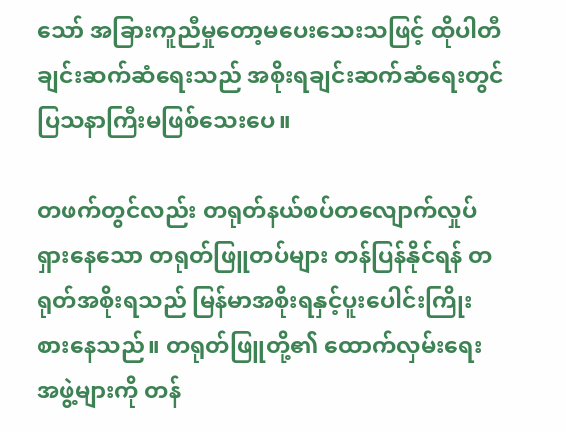သော် အခြားကူညီမှုတော့မပေးသေးသဖြင့် ထိုပါတီချင်းဆက်ဆံရေးသည် အစိုးရချင်းဆက်ဆံရေးတွင် ပြသနာကြီးမဖြစ်သေးပေ။

တဖက်တွင်လည်း တရုတ်နယ်စပ်တလျောက်လှုပ်ရှားနေသော တရုတ်ဖြူတပ်များ တန်ပြန်နိုင်ရန် တရုတ်အစိုးရသည် မြန်မာအစိုးရနှင့်ပူးပေါင်းကြိုးစားနေသည်။ တရုတ်ဖြူတို့၏ ထောက်လှမ်းရေးအဖွဲ့များကို တန်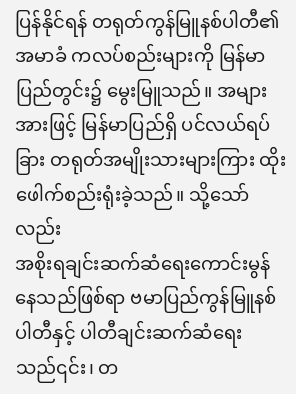ပြန်နိုင်ရန် တရုတ်ကွန်မြူနစ်ပါတီ၏ အမာခံ ကလပ်စည်းများကို မြန်မာပြည်တွင်း၌ မွေးမြူသည်။ အများအားဖြင့် မြန်မာပြည်ရှိ ပင်လယ်ရပ်ခြား တရုတ်အမျိုးသားများကြား ထိုးဖေါက်စည်းရုံးခဲ့သည်။ သို့သော်လည်း
အစိုးရချင်းဆက်ဆံရေးကောင်းမွန်နေသည်ဖြစ်ရာ ဗမာပြည်ကွန်မြူနစ်ပါတီနှင့် ပါတီချင်းဆက်ဆံရေးသည်၎င်း၊ တ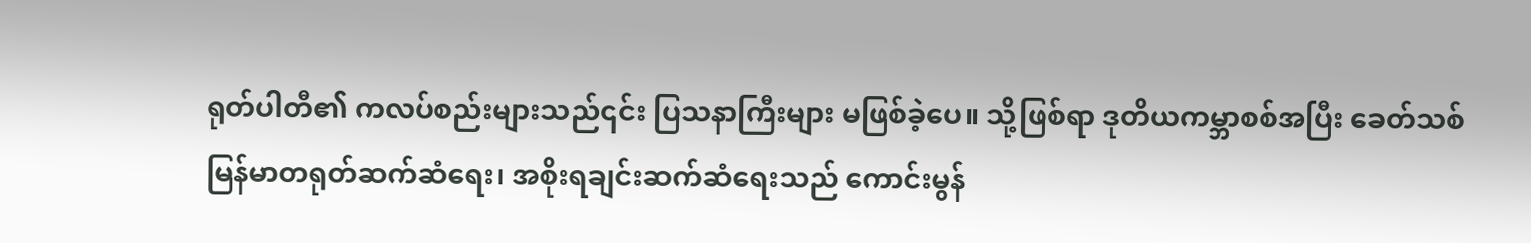ရုတ်ပါတီ၏ ကလပ်စည်းများသည်၎င်း ပြသနာကြီးများ မဖြစ်ခဲ့ပေ။ သို့ဖြစ်ရာ ဒုတိယကမ္ဘာစစ်အပြီး ခေတ်သစ်မြန်မာတရုတ်ဆက်ဆံရေး၊ အစိုးရချင်းဆက်ဆံရေးသည် ကောင်းမွန်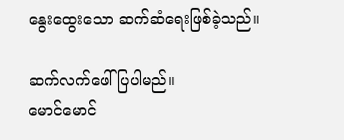နွေးထွေးသော ဆက်ဆံရေးဖြစ်ခဲ့သည်။

ဆက်လက်ဖေါ်ပြပါမည်။
မောင်မောင်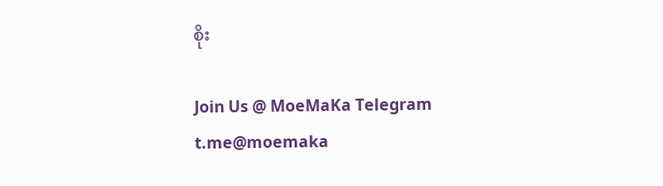စိုး

Join Us @ MoeMaKa Telegram
t.me@moemaka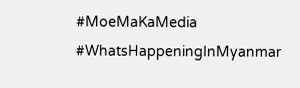#MoeMaKaMedia
#WhatsHappeningInMyanmar